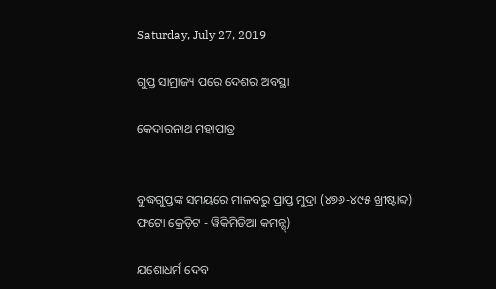Saturday, July 27, 2019

ଗୁପ୍ତ ସାମ୍ରାଜ୍ୟ ପରେ ଦେଶର ଅବସ୍ଥା

କେଦାରନାଥ ମହାପାତ୍ର


ବୁଦ୍ଧଗୁପ୍ତଙ୍କ ସମୟରେ ମାଳବରୁ ପ୍ରାପ୍ତ ମୁଦ୍ରା (୪୭୬-୪୯୫ ଖ୍ରୀଷ୍ଟାବ୍ଦ)
ଫଟୋ କ୍ରେଡ଼ିଟ - ୱିକିମିଡିଆ କମନ୍ସ୍)

ଯଶୋଧର୍ମ ଦେବ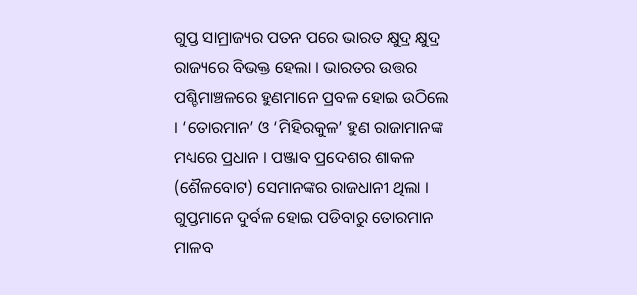ଗୁପ୍ତ ସାମ୍ରାଜ୍ୟର ପତନ ପରେ ଭାରତ କ୍ଷୁଦ୍ର କ୍ଷୁଦ୍ର ରାଜ୍ୟରେ ବିଭକ୍ତ ହେଲା । ଭାରତର ଉତ୍ତର ପଶ୍ଚିମାଞ୍ଚଳରେ ହୁଣମାନେ ପ୍ରବଳ ହୋଇ ଉଠିଲେ । ‘ତୋରମାନ’ ଓ ‘ମିହିରକୁଳ’ ହୁଣ ରାଜାମାନଙ୍କ ମଧ୍ୟରେ ପ୍ରଧାନ । ପଞ୍ଜାବ ପ୍ରଦେଶର ଶାକଳ (ଶୈଳବୋଟ) ସେମାନଙ୍କର ରାଜଧାନୀ ଥିଲା । ଗୁପ୍ତମାନେ ଦୁର୍ବଳ ହୋଇ ପଡିବାରୁ ତୋରମାନ ମାଳବ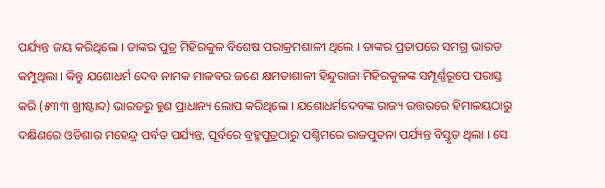ପର୍ଯ୍ୟନ୍ତ ଜୟ କରିଥିଲେ । ତାଙ୍କର ପୁତ୍ର ମିହିରକୁଳ ବିଶେଷ ପରାକ୍ରମଶାଳୀ ଥିଲେ । ତାଙ୍କର ପ୍ରତାପରେ ସମଗ୍ର ଭାରତ କମ୍ପୁଥିଲା । କିନ୍ତୁ ଯଶୋଧର୍ମ ଦେବ ନାମକ ମାଳବର ଜଣେ କ୍ଷମତାଶାଳୀ ହିନ୍ଦୁରାଜା ମିହିରକୁଳଙ୍କ ସମ୍ପୂର୍ଣ୍ଣରୂପେ ପରାସ୍ତ କରି (୫୩୩ ଖ୍ରୀଷ୍ଟାବ୍ଦ) ଭାରତରୁ ହୁଣ ପ୍ରାଧାନ୍ୟ ଲୋପ କରିଥିଲେ । ଯଶୋଧର୍ମଦେବଙ୍କ ରାଜ୍ୟ ଉତ୍ତରରେ ହିମାଳୟଠାରୁ ଦକ୍ଷିଣରେ ଓଡିଶାର ମହେନ୍ଦ୍ର ପର୍ବତ ପର୍ଯ୍ୟନ୍ତ, ପୂର୍ବରେ ବ୍ରହ୍ମପୁତ୍ରଠାରୁ ପଶ୍ଚିମରେ ରାଜପୁତନା ପର୍ଯ୍ୟନ୍ତ ବିସ୍ତୃତ ଥିଲା । ସେ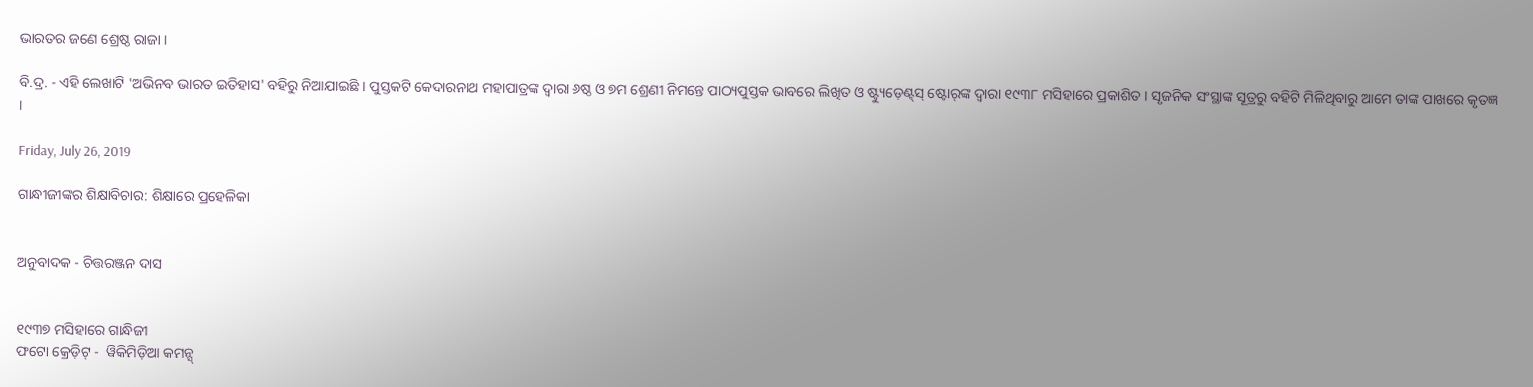ଭାରତର ଜଣେ ଶ୍ରେଷ୍ଠ ରାଜା ।

ବି.ଦ୍ର. - ଏହି ଲେଖାଟି 'ଅଭିନବ ଭାରତ ଇତିହାସ' ବହିରୁ ନିଆଯାଇଛି । ପୁସ୍ତକଟି କେଦାରନାଥ ମହାପାତ୍ରଙ୍କ ଦ୍ୱାରା ୬ଷ୍ଠ ଓ ୭ମ ଶ୍ରେଣୀ ନିମନ୍ତେ ପାଠ୍ୟପୁସ୍ତକ ଭାବରେ ଲିଖିତ ଓ ଷ୍ଟ୍ୟୁଡ଼େଣ୍ଟ୍‌ସ୍ ଷ୍ଟୋର୍‌ଙ୍କ ଦ୍ୱାରା ୧୯୩୮ ମସିହାରେ ପ୍ରକାଶିତ । ସୃଜନିକ ସଂସ୍ଥାଙ୍କ ସୂତ୍ରରୁ ବହିଟି ମିଳିଥିବାରୁ ଆମେ ତାଙ୍କ ପାଖରେ କୃତଜ୍ଞ ।

Friday, July 26, 2019

ଗାନ୍ଧୀଜୀଙ୍କର ଶିକ୍ଷାବିଚାର: ଶିକ୍ଷାରେ ପ୍ରହେଳିକା


ଅନୁବାଦକ - ଚିତ୍ତରଞ୍ଜନ ଦାସ


୧୯୩୭ ମସିହାରେ ଗାନ୍ଧିଜୀ
ଫଟୋ କ୍ରେଡ଼ିଟ୍ -  ୱିକିମିଡ଼ିଆ କମନ୍ସ୍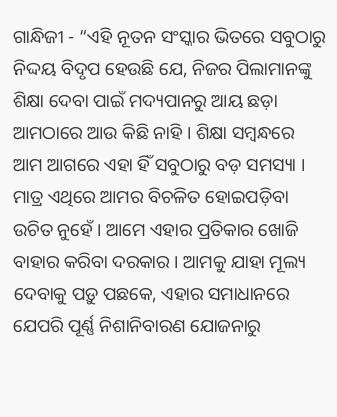ଗାନ୍ଧିଜୀ - “ଏହି ନୂତନ ସଂସ୍କାର ଭିତରେ ସବୁଠାରୁ ନିଦ୍ଦୟ ବିଦୃପ ହେଉଛି ଯେ, ନିଜର ପିଲାମାନଙ୍କୁ ଶିକ୍ଷା ଦେବା ପାଇଁ ମଦ୍ୟପାନରୁ ଆୟ ଛଡ଼ା ଆମଠାରେ ଆଉ କିଛି ନାହି । ଶିକ୍ଷା ସମ୍ୱନ୍ଧରେ ଆମ ଆଗରେ ଏହା ହିଁ ସବୁଠାରୁ ବଡ଼ ସମସ୍ୟା । ମାତ୍ର ଏଥିରେ ଆମର ବିଚଳିତ ହୋଇପଡ଼ିବା ଉଚିତ ନୁହେଁ । ଆମେ ଏହାର ପ୍ରତିକାର ଖୋଜି ବାହାର କରିବା ଦରକାର । ଆମକୁ ଯାହା ମୂଲ୍ୟ ଦେବାକୁ ପଡ଼ୁ ପଛକେ, ଏହାର ସମାଧାନରେ ଯେପରି ପୂର୍ଣ୍ଣ ନିଶାନିବାରଣ ଯୋଜନାରୁ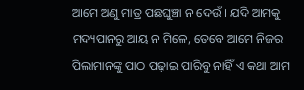ଆମେ ଅଣୁ ମାତ୍ର ପଛଘୁଞ୍ଚା ନ ଦେଉଁ । ଯଦି ଆମକୁ ମଦ୍ୟପାନରୁ ଆୟ ନ ମିଳେ, ତେବେ ଆମେ ନିଜର ପିଲାମାନଙ୍କୁ ପାଠ ପଢ଼ାଇ ପାରିବୁ ନାହିଁ ଏ କଥା ଆମ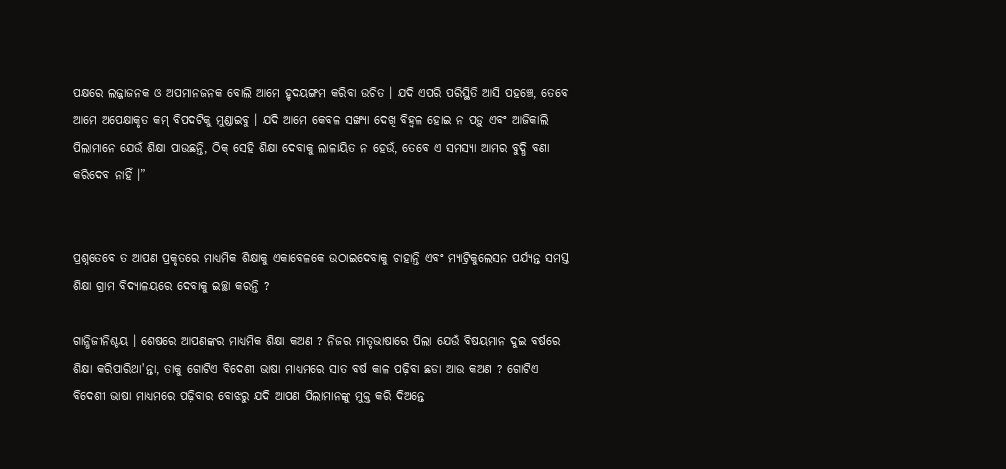ପକ୍ଷରେ ଲଜ୍ଜାଜନକ ଓ ଅପମାନଜନକ ବୋଲି ଆମେ ହୃଦୟଙ୍ଗମ କରିବା ଉଚିତ । ଯଦି ଏପରି ପରିସ୍ଥିତି ଆସି ପହଞ୍ଚେ, ତେବେ ଆମେ ଅପେକ୍ଷାକୃତ କମ୍ ବିପଦଟିକୁ ମୁଣ୍ଡାଇବୁ । ଯଦି ଆମେ କେବଳ ସଙ୍ଖ୍ୟା ଦେଖି ବିହ୍ୱଳ ହୋଇ ନ ପଡ଼ୁ ଏବଂ ଆଜିକାଲି ପିଲାମାନେ ଯେଉଁ ଶିକ୍ଷା ପାଉଛନ୍ତି, ଠିକ୍ ସେହି ଶିକ୍ଷା ଦେବାକୁ ଲାଳାୟିତ ନ ହେଉଁ, ତେବେ ଏ ସମସ୍ୟା ଆମର ବୁଦ୍ଧି ବଣା କରିଦେବ ନାହିଁ ।”


ପ୍ରଶ୍ନତେବେ ତ ଆପଣ ପ୍ରକୃତରେ ମାଧ୍ୟମିକ ଶିକ୍ଷାକୁ ଏକାବେଳକେ ଉଠାଇଦେବାକୁ ଚାହାନ୍ତି ଏବଂ ମ୍ୟାଟ୍ରିକୁଲେସନ ପର୍ଯ୍ୟନ୍ତ ସମସ୍ତ ଶିକ୍ଷା ଗ୍ରାମ ବିଦ୍ୟାଳୟରେ ଦେବାକୁ ଇଚ୍ଛା କରନ୍ତି ?

ଗାନ୍ଧିଜୀନିଶ୍ଚୟ । ଶେଷରେ ଆପଣଙ୍କର ମାଧ୍ୟମିକ ଶିକ୍ଷା କଅଣ ? ନିଜର ମାତୃଭାଷାରେ ପିଲା ଯେଉଁ ବିଷୟମାନ ଦୁଇ ବର୍ଷରେ ଶିକ୍ଷା କରିପାରିଥା'ନ୍ତା, ତାକୁ ଗୋଟିଏ ବିଦେଶୀ ଭାଷା ମାଧ୍ୟମରେ ସାତ ବର୍ଷ କାଳ ପଢ଼ିବା ଛଡା ଆଉ କଅଣ ? ଗୋଟିଏ ବିଦେଶୀ ଭାଷା ମାଧ୍ୟମରେ ପଢ଼ିବାର ବୋଝରୁ ଯଦି ଆପଣ ପିଲାମାନଙ୍କୁ ମୁକ୍ତ କରି ଦିଅନ୍ତେ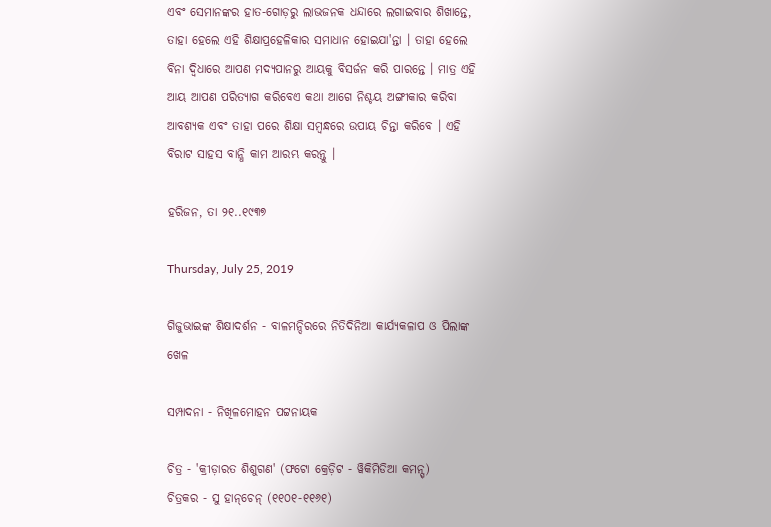ଏବଂ ସେମାନଙ୍କର ହାତ-ଗୋଡ଼ରୁ ଲାଭଜନକ ଧନ୍ଦାରେ ଲଗାଇବାର ଶିଖାନ୍ତେ, ତାହା ହେଲେ ଏହି ଶିକ୍ଷାପ୍ରହେଳିକାର ସମାଧାନ ହୋଇଯା'ନ୍ତା । ତାହା ହେଲେ ବିନା ଦ୍ୱିଧାରେ ଆପଣ ମଦ୍ୟପାନରୁ ଆୟକୁ ବିସର୍ଜନ କରି ପାରନ୍ତେ । ମାତ୍ର ଏହି ଆୟ ଆପଣ ପରିତ୍ୟାଗ କରିବେଏ କଥା ଆଗେ ନିଶ୍ଚୟ ଅଙ୍ଗୀକାର କରିବା ଆବଶ୍ୟକ ଏବଂ ତାହା ପରେ ଶିକ୍ଷା ସମ୍ୱନ୍ଧରେ ଉପାୟ ଚିନ୍ତା କରିବେ । ଏହି ବିରାଟ ସାହସ ବାନ୍ଧି କାମ ଆରମ୍ଭ କରନ୍ତୁ ।

ହରିଜନ, ତା ୨୧..୧୯୩୭

Thursday, July 25, 2019

ଗିଜୁଭାଇଙ୍କ ଶିକ୍ଷାଦର୍ଶନ - ବାଳମନ୍ଦିରରେ ନିତିଦିନିଆ କାର୍ଯ୍ୟକଳାପ ଓ ପିଲାଙ୍କ ଖେଳ

ସମ୍ପାଦନା - ନିଖିଳମୋହନ ପଟ୍ଟନାୟକ

ଚିତ୍ର - 'କ୍ରୀଡ଼ାରତ ଶିଶୁଗଣ' (ଫଟୋ କ୍ରେଡ଼ିଟ - ୱିକିମିଡିଆ କମନ୍ସ୍)
ଚିତ୍ରକର - ସୁ ହାନ୍‌ଚେନ୍ (୧୧୦୧-୧୧୬୧)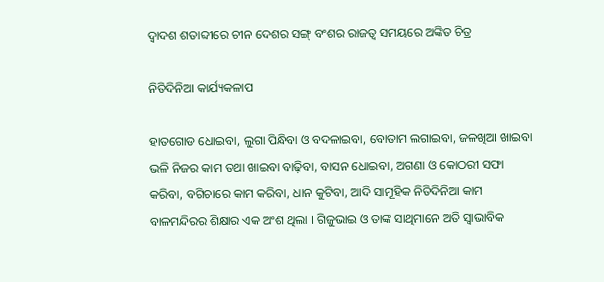ଦ୍ୱାଦଶ ଶତାବ୍ଦୀରେ ଚୀନ ଦେଶର ସଙ୍ଗ୍ ବଂଶର ରାଜତ୍ୱ ସମୟରେ ଅଙ୍କିତ ଚିତ୍ର

ନିତିଦିନିଆ କାର୍ଯ୍ୟକଳାପ

ହାତଗୋଡ ଧୋଇବା, ଲୁଗା ପିନ୍ଧିବା ଓ ବଦଳାଇବା, ବୋତାମ ଲଗାଇବା, ଜଳଖିଆ ଖାଇବା ଭଳି ନିଜର କାମ ତଥା ଖାଇବା ବାଢ଼ିବା, ବାସନ ଧୋଇବା, ଅଗଣା ଓ କୋଠରୀ ସଫା କରିବା, ବଗିଚାରେ କାମ କରିବା, ଧାନ କୁଟିବା, ଆଦି ସାମୂହିକ ନିତିଦିନିଆ କାମ ବାଳମନ୍ଦିରର ଶିକ୍ଷାର ଏକ ଅଂଶ ଥିଲା । ଗିଜୁଭାଇ ଓ ତାଙ୍କ ସାଥିମାନେ ଅତି ସ୍ୱାଭାବିକ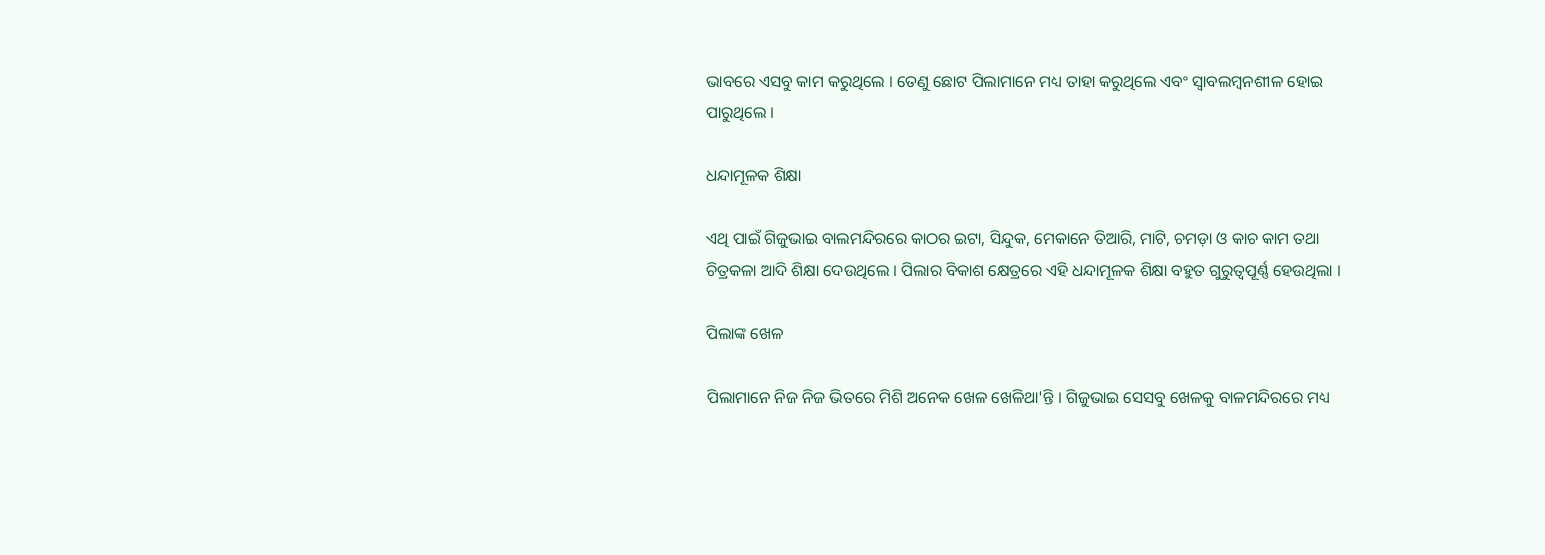ଭାବରେ ଏସବୁ କାମ କରୁଥିଲେ । ତେଣୁ ଛୋଟ ପିଲାମାନେ ମଧ୍ୟ ତାହା କରୁଥିଲେ ଏବଂ ସ୍ୱାବଲମ୍ୱନଶୀଳ ହୋଇ ପାରୁଥିଲେ ।

ଧନ୍ଦାମୂଳକ ଶିକ୍ଷା

ଏଥି ପାଇଁ ଗିଜୁଭାଇ ବାଲମନ୍ଦିରରେ କାଠର ଇଟା, ସିନ୍ଦୁକ, ମେକାନେ ତିଆରି, ମାଟି, ଚମଡ଼ା ଓ କାଚ କାମ ତଥା ଚିତ୍ରକଳା ଆଦି ଶିକ୍ଷା ଦେଉଥିଲେ । ପିଲାର ବିକାଶ କ୍ଷେତ୍ରରେ ଏହି ଧନ୍ଦାମୂଳକ ଶିକ୍ଷା ବହୁତ ଗୁରୁତ୍ୱପୂର୍ଣ୍ଣ ହେଉଥିଲା ।

ପିଲାଙ୍କ ଖେଳ

ପିଲାମାନେ ନିଜ ନିଜ ଭିତରେ ମିଶି ଅନେକ ଖେଳ ଖେଳିଥା'ନ୍ତି । ଗିଜୁଭାଇ ସେସବୁ ଖେଳକୁ ବାଳମନ୍ଦିରରେ ମଧ୍ୟ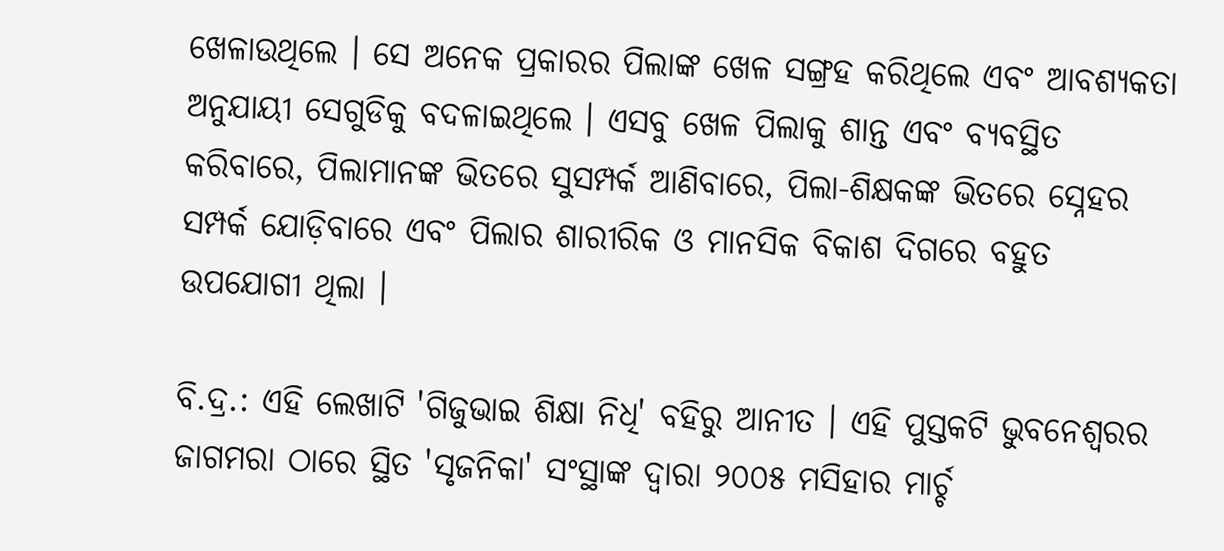ଖେଳାଉଥିଲେ । ସେ ଅନେକ ପ୍ରକାରର ପିଲାଙ୍କ ଖେଳ ସଙ୍ଗ୍ରହ କରିଥିଲେ ଏବଂ ଆବଶ୍ୟକତା ଅନୁଯାୟୀ ସେଗୁଡିକୁ ବଦଳାଇଥିଲେ । ଏସବୁ ଖେଳ ପିଲାକୁ ଶାନ୍ତ ଏବଂ ବ୍ୟବସ୍ଥିତ କରିବାରେ, ପିଲାମାନଙ୍କ ଭିତରେ ସୁସମ୍ପର୍କ ଆଣିବାରେ, ପିଲା-ଶିକ୍ଷକଙ୍କ ଭିତରେ ସ୍ନେହର ସମ୍ପର୍କ ଯୋଡ଼ିବାରେ ଏବଂ ପିଲାର ଶାରୀରିକ ଓ ମାନସିକ ବିକାଶ ଦିଗରେ ବହୁତ ଉପଯୋଗୀ ଥିଲା ।

ବି.ଦ୍ର.: ଏହି ଲେଖାଟି 'ଗିଜୁଭାଇ ଶିକ୍ଷା ନିଧି' ବହିରୁ ଆନୀତ । ଏହି ପୁସ୍ତକଟି ଭୁବନେଶ୍ୱରର ଜାଗମରା ଠାରେ ସ୍ଥିତ 'ସୃଜନିକା' ସଂସ୍ଥାଙ୍କ ଦ୍ୱାରା ୨୦୦୫ ମସିହାର ମାର୍ଚ୍ଚ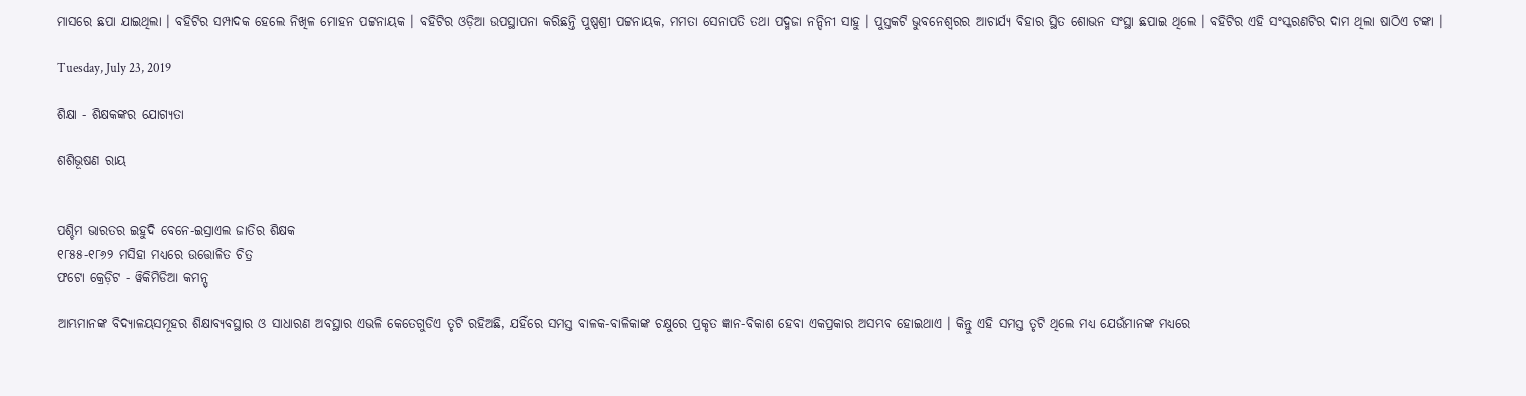ମାସରେ ଛପା ଯାଇଥିଲା । ବହିଟିର ସମ୍ପାଦକ ହେଲେ ନିଖିଳ ମୋହନ ପଟ୍ଟନାୟକ । ବହିଟିର ଓଡ଼ିଆ ଉପସ୍ଥାପନା କରିଛନ୍ତି ପୁଷ୍ପଶ୍ରୀ ପଟ୍ଟନାୟକ, ମମତା ସେନାପତି ତଥା ପଦ୍ମଜା ନନ୍ଦିନୀ ସାହୁ । ପୁସ୍ତକଟି ଭୁବନେଶ୍ୱରର ଆଚାର୍ଯ୍ୟ ବିହାର ସ୍ଥିତ ଶୋଭନ ସଂସ୍ଥା ଛପାଇ ଥିଲେ । ବହିଟିର ଏହି ସଂସ୍କରଣଟିର ଦାମ ଥିଲା ଷାଠିଏ ଟଙ୍କା ।

Tuesday, July 23, 2019

ଶିକ୍ଷା - ଶିକ୍ଷକଙ୍କର ଯୋଗ୍ୟତା

ଶଶିଭୂଷଣ ରାୟ


ପଶ୍ଚିମ ଭାରତର ଇହୁଦି ବେନେ-ଇସ୍ରାଏଲ ଜାତିର ଶିକ୍ଷକ
୧୮୫୫-୧୮୬୨ ମସିହା ମଧ୍ୟରେ ଉତ୍ତୋଳିତ ଚିତ୍ର
ଫଟୋ କ୍ରେଡ଼ିଟ - ୱିକିମିଡିଆ କମନ୍ସ୍

ଆମ୍ଭମାନଙ୍କ ବିଦ୍ୟାଳୟସମୂହର ଶିକ୍ଷାବ୍ୟବସ୍ଥାର ଓ ସାଧାରଣ ଅବସ୍ଥାର ଏଭଳି କେତେଗୁଡିଏ ତୃଟି ରହିଅଛି, ଯହିଁରେ ସମସ୍ତ ବାଳକ-ବାଳିକାଙ୍କ ଚକ୍ଷୁରେ ପ୍ରକୃତ ଜ୍ଞାନ-ବିକାଶ ହେବା ଏକପ୍ରକାର ଅସମ୍ଭବ ହୋଇଥାଏ । କିନ୍ତୁ ଏହି ସମସ୍ତ ତୃଟି ଥିଲେ ମଧ୍ୟ ଯେଉଁମାନଙ୍କ ମଧ୍ୟରେ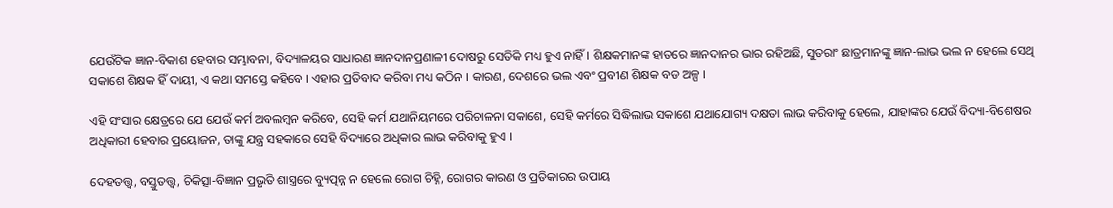ଯେଉଁଟିକ ଜ୍ଞାନ-ବିକାଶ ହେବାର ସମ୍ଭାବନା, ବିଦ୍ୟାଳୟର ସାଧାରଣ ଜ୍ଞାନଦାନପ୍ରଣାଳୀ ଦୋଷରୁ ସେତିକି ମଧ୍ୟ ହୁଏ ନାହିଁ । ଶିକ୍ଷକମାନଙ୍କ ହାତରେ ଜ୍ଞାନଦାନର ଭାର ରହିଅଛି, ସୁତରାଂ ଛାତ୍ରମାନଙ୍କୁ ଜ୍ଞାନ-ଲାଭ ଭଲ ନ ହେଲେ ସେଥି ସକାଶେ ଶିକ୍ଷକ ହିଁ ଦାୟୀ, ଏ କଥା ସମସ୍ତେ କହିବେ । ଏହାର ପ୍ରତିବାଦ କରିବା ମଧ୍ୟ କଠିନ । କାରଣ, ଦେଶରେ ଭଲ ଏବଂ ପ୍ରବୀଣ ଶିକ୍ଷକ ବଡ ଅଳ୍ପ ।

ଏହି ସଂସାର କ୍ଷେତ୍ରରେ ଯେ ଯେଉଁ କର୍ମ ଅବଲମ୍ୱନ କରିବେ, ସେହି କର୍ମ ଯଥାନିୟମରେ ପରିଚାଳନା ସକାଶେ, ସେହି କର୍ମରେ ସିଦ୍ଧିଲାଭ ସକାଶେ ଯଥାଯୋଗ୍ୟ ଦକ୍ଷତା ଲାଭ କରିବାକୁ ହେଲେ, ଯାହାଙ୍କର ଯେଉଁ ବିଦ୍ୟା-ବିଶେଷର ଅଧିକାରୀ ହେବାର ପ୍ରୟୋଜନ, ତାଙ୍କୁ ଯନ୍ତ୍ର ସହକାରେ ସେହି ବିଦ୍ୟାରେ ଅଧିକାର ଲାଭ କରିବାକୁ ହୁଏ ।

ଦେହତତ୍ତ୍ୱ, ବସ୍ତୁତତ୍ତ୍ୱ, ଚିକିତ୍ସା-ବିଜ୍ଞାନ ପ୍ରଭୃତି ଶାସ୍ତ୍ରରେ ବ୍ୟୁତ୍ପନ୍ନ ନ ହେଲେ ରୋଗ ଚିହ୍ନି, ରୋଗର କାରଣ ଓ ପ୍ରତିକାରର ଉପାୟ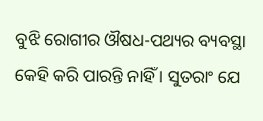ବୁଝି ରୋଗୀର ଔଷଧ-ପଥ୍ୟର ବ୍ୟବସ୍ଥା କେହି କରି ପାରନ୍ତି ନାହିଁ । ସୁତରାଂ ଯେ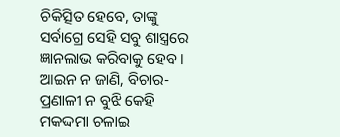ଚିକିତ୍ସିତ ହେବେ, ତାଙ୍କୁ ସର୍ବାଗ୍ରେ ସେହି ସବୁ ଶାସ୍ତ୍ରରେ ଜ୍ଞାନଲାଭ କରିବାକୁ ହେବ । ଆଇନ ନ ଜାଣି, ବିଚାର-ପ୍ରଣାଳୀ ନ ବୁଝି କେହି ମକଦ୍ଦମା ଚଳାଇ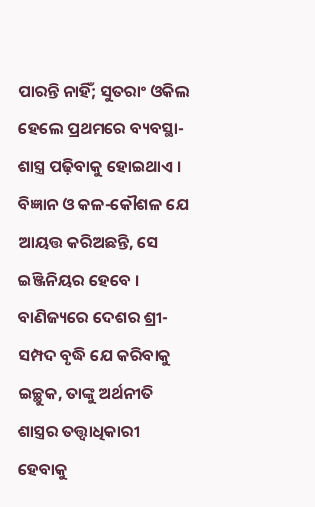ପାରନ୍ତି ନାହିଁ; ସୁତରାଂ ଓକିଲ ହେଲେ ପ୍ରଥମରେ ବ୍ୟବସ୍ଥା-ଶାସ୍ତ୍ର ପଢ଼ିବାକୁ ହୋଇଥାଏ । ବିଜ୍ଞାନ ଓ କଳ-କୌଶଳ ଯେ ଆୟତ୍ତ କରିଅଛନ୍ତି, ସେ ଇଞ୍ଜିନିୟର ହେବେ । ବାଣିଜ୍ୟରେ ଦେଶର ଶ୍ରୀ-ସମ୍ପଦ ବୃଦ୍ଧି ଯେ କରିବାକୁ ଇଚ୍ଛୁକ, ତାଙ୍କୁ ଅର୍ଥନୀତି ଶାସ୍ତ୍ରର ତତ୍ତ୍ୱାଧିକାରୀ ହେବାକୁ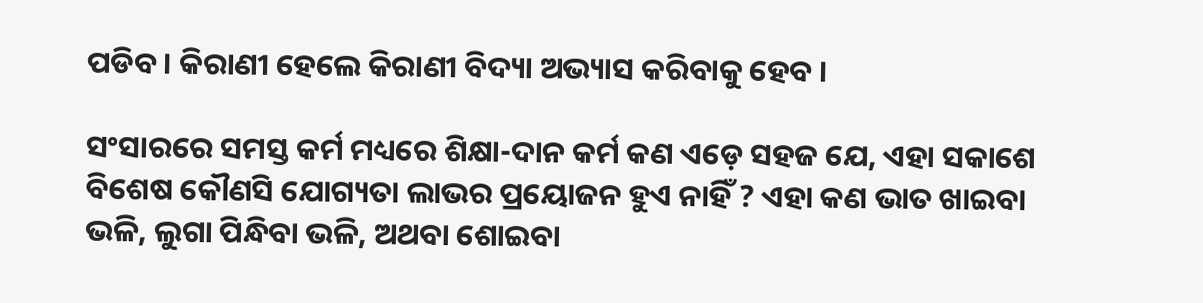ପଡିବ । କିରାଣୀ ହେଲେ କିରାଣୀ ବିଦ୍ୟା ଅଭ୍ୟାସ କରିବାକୁ ହେବ ।

ସଂସାରରେ ସମସ୍ତ କର୍ମ ମଧ୍ୟରେ ଶିକ୍ଷା-ଦାନ କର୍ମ କଣ ଏଡ଼େ ସହଜ ଯେ, ଏହା ସକାଶେ ବିଶେଷ କୌଣସି ଯୋଗ୍ୟତା ଲାଭର ପ୍ରୟୋଜନ ହୁଏ ନାହିଁ ? ଏହା କଣ ଭାତ ଖାଇବା ଭଳି, ଲୁଗା ପିନ୍ଧିବା ଭଳି, ଅଥବା ଶୋଇବା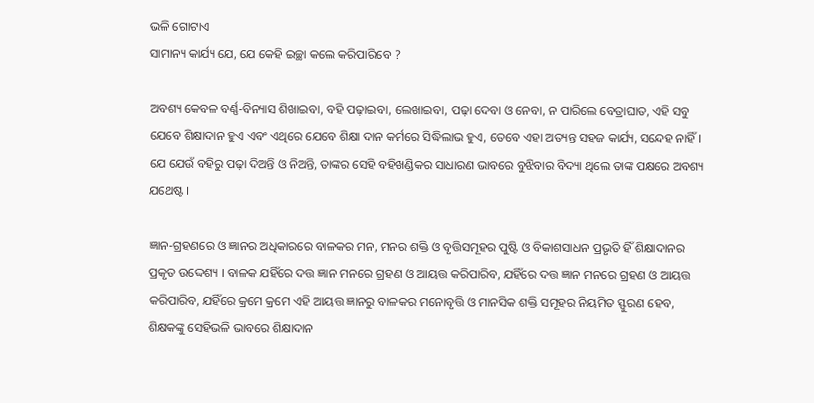ଭଳି ଗୋଟାଏ
ସାମାନ୍ୟ କାର୍ଯ୍ୟ ଯେ, ଯେ କେହି ଇଚ୍ଛା କଲେ କରିପାରିବେ ?

ଅବଶ୍ୟ କେବଳ ବର୍ଣ୍ଣ-ବିନ୍ୟାସ ଶିଖାଇବା, ବହି ପଢ଼ାଇବା, ଲେଖାଇବା, ପଢ଼ା ଦେବା ଓ ନେବା, ନ ପାରିଲେ ବେତ୍ରାଘାତ, ଏହି ସବୁ ଯେବେ ଶିକ୍ଷାଦାନ ହୁଏ ଏବଂ ଏଥିରେ ଯେବେ ଶିକ୍ଷା ଦାନ କର୍ମରେ ସିଦ୍ଧିଲାଭ ହୁଏ, ତେବେ ଏହା ଅତ୍ୟନ୍ତ ସହଜ କାର୍ଯ୍ୟ, ସନ୍ଦେହ ନାହିଁ । ଯେ ଯେଉଁ ବହିରୁ ପଢ଼ା ଦିଅନ୍ତି ଓ ନିଅନ୍ତି, ତାଙ୍କର ସେହି ବହିଖଣ୍ଡିକର ସାଧାରଣ ଭାବରେ ବୁଝିବାର ବିଦ୍ୟା ଥିଲେ ତାଙ୍କ ପକ୍ଷରେ ଅବଶ୍ୟ ଯଥେଷ୍ଟ ।

ଜ୍ଞାନ-ଗ୍ରହଣରେ ଓ ଜ୍ଞାନର ଅଧିକାରରେ ବାଳକର ମନ, ମନର ଶକ୍ତି ଓ ବୃତ୍ତିସମୂହର ପୁଷ୍ଟି ଓ ବିକାଶସାଧନ ପ୍ରଭୃତି ହିଁ ଶିକ୍ଷାଦାନର ପ୍ରକୃତ ଉଦ୍ଦେଶ୍ୟ । ବାଳକ ଯହିଁରେ ଦତ୍ତ ଜ୍ଞାନ ମନରେ ଗ୍ରହଣ ଓ ଆୟତ୍ତ କରିପାରିବ, ଯହିଁରେ ଦତ୍ତ ଜ୍ଞାନ ମନରେ ଗ୍ରହଣ ଓ ଆୟତ୍ତ କରିପାରିବ, ଯହିଁରେ କ୍ରମେ କ୍ରମେ ଏହି ଆୟତ୍ତ ଜ୍ଞାନରୁ ବାଳକର ମନୋବୃତ୍ତି ଓ ମାନସିକ ଶକ୍ତି ସମୂହର ନିୟମିତ ସ୍ଫୁରଣ ହେବ, ଶିକ୍ଷକଙ୍କୁ ସେହିଭଳି ଭାବରେ ଶିକ୍ଷାଦାନ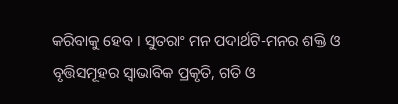କରିବାକୁ ହେବ । ସୁତରାଂ ମନ ପଦାର୍ଥଟି-ମନର ଶକ୍ତି ଓ ବୃତ୍ତିସମୂହର ସ୍ୱାଭାବିକ ପ୍ରକୃତି, ଗତି ଓ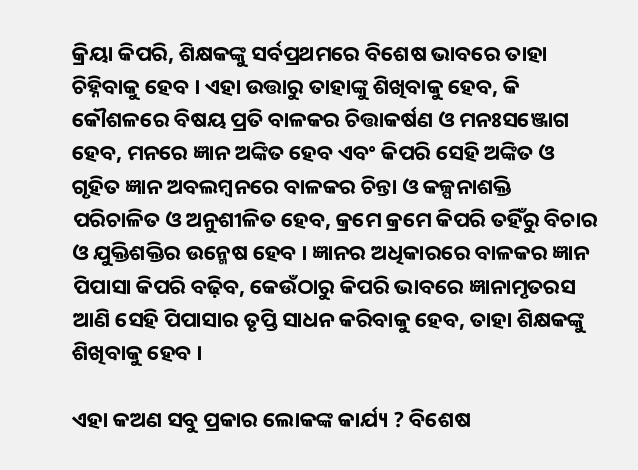କ୍ରିୟା କିପରି, ଶିକ୍ଷକଙ୍କୁ ସର୍ବପ୍ରଥମରେ ବିଶେଷ ଭାବରେ ତାହା ଚିହ୍ନିବାକୁ ହେବ । ଏହା ଉତ୍ତାରୁ ତାହାଙ୍କୁ ଶିଖିବାକୁ ହେବ, କି କୌଶଳରେ ବିଷୟ ପ୍ରତି ବାଳକର ଚିତ୍ତାକର୍ଷଣ ଓ ମନଃସଞ୍ଜୋଗ ହେବ, ମନରେ ଜ୍ଞାନ ଅଙ୍କିତ ହେବ ଏବଂ କିପରି ସେହି ଅଙ୍କିତ ଓ ଗୃହିତ ଜ୍ଞାନ ଅବଲମ୍ୱନରେ ବାଳକର ଚିନ୍ତା ଓ କଳ୍ପନାଶକ୍ତି ପରିଚାଳିତ ଓ ଅନୁଶୀଳିତ ହେବ, କ୍ରମେ କ୍ରମେ କିପରି ତହିଁରୁ ବିଚାର ଓ ଯୁକ୍ତିଶକ୍ତିର ଉନ୍ମେଷ ହେବ । ଜ୍ଞାନର ଅଧିକାରରେ ବାଳକର ଜ୍ଞାନ ପିପାସା କିପରି ବଢ଼ିବ, କେଉଁଠାରୁ କିପରି ଭାବରେ ଜ୍ଞାନାମୃତରସ ଆଣି ସେହି ପିପାସାର ତୃପ୍ତି ସାଧନ କରିବାକୁ ହେବ, ତାହା ଶିକ୍ଷକଙ୍କୁ ଶିଖିବାକୁ ହେବ ।

ଏହା କଅଣ ସବୁ ପ୍ରକାର ଲୋକଙ୍କ କାର୍ଯ୍ୟ ? ବିଶେଷ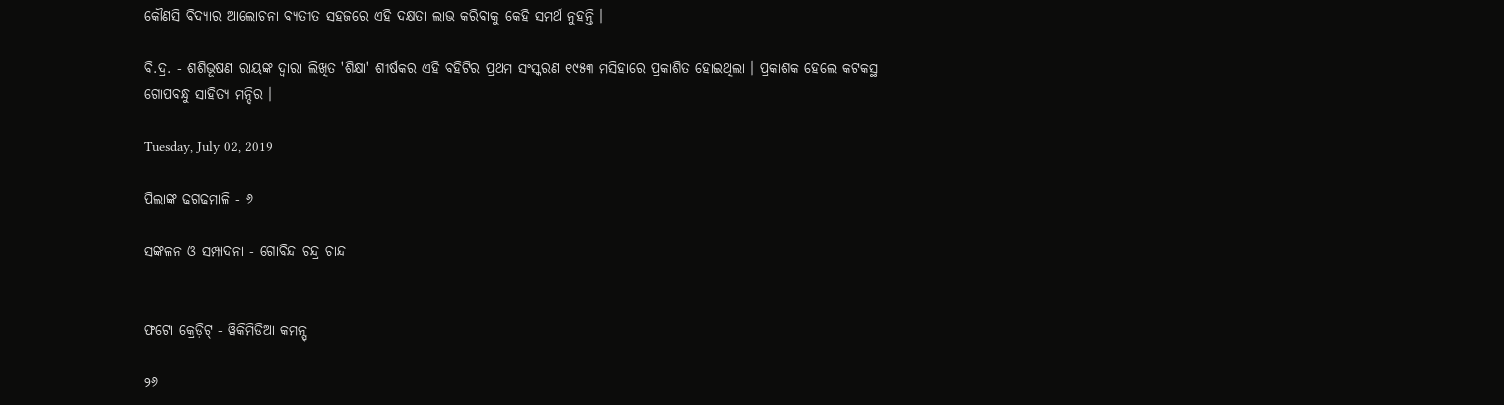କୌଣସି ବିଦ୍ୟାର ଆଲୋଚନା ବ୍ୟତୀତ ସହଜରେ ଏହି ଦକ୍ଷତା ଲାଭ କରିବାକୁ କେହି ସମର୍ଥ ନୁହନ୍ତି ।

ବି.ଦ୍ର. - ଶଶିଭୂଷଣ ରାୟଙ୍କ ଦ୍ୱାରା ଲିଖିତ 'ଶିକ୍ଷା' ଶୀର୍ଷକର ଏହି ବହିଟିର ପ୍ରଥମ ସଂସ୍କରଣ ୧୯୫୩ ମସିହାରେ ପ୍ରକାଶିତ ହୋଇଥିଲା । ପ୍ରକାଶକ ହେଲେ କଟକସ୍ଥ ଗୋପବନ୍ଧୁ ସାହିତ୍ୟ ମନ୍ଦିର ।

Tuesday, July 02, 2019

ପିଲାଙ୍କ ଢଗଢମାଳି - ୬

ସଙ୍କଳନ ଓ ସମ୍ପାଦନା - ଗୋବିନ୍ଦ ଚନ୍ଦ୍ର ଚାନ୍ଦ


ଫଟୋ କ୍ରେଡ଼ିଟ୍ - ୱିକିମିଡିଆ କମନ୍ସ୍

୨୬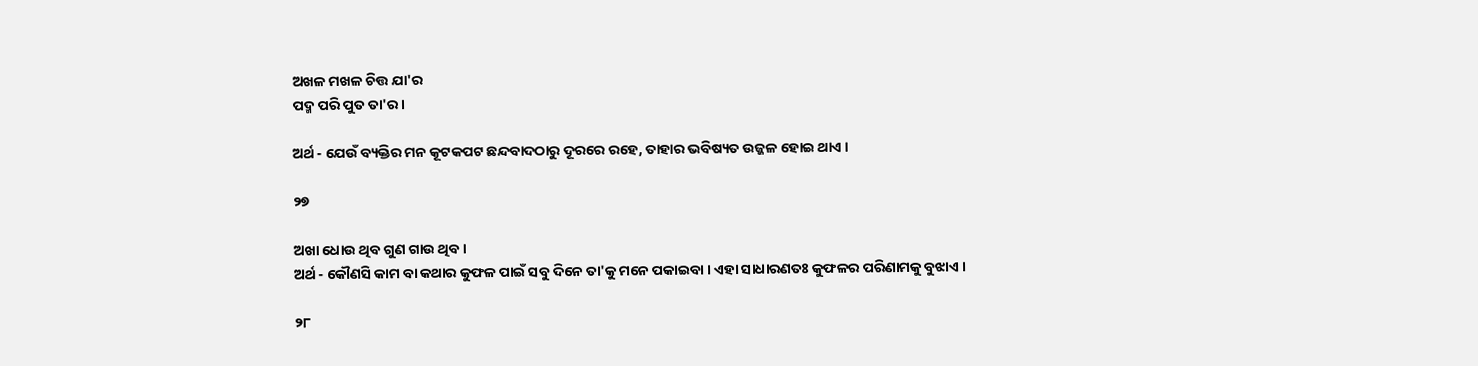ଅଖଳ ମଖଳ ଚିତ୍ତ ଯା'ର
ପଦ୍ମ ପରି ପୁତ ତା'ର ।

ଅର୍ଥ - ଯେଉଁ ବ୍ୟକ୍ତିର ମନ କୂଟକପଟ ଛନ୍ଦବାଦଠାରୁ ଦୂରରେ ରହେ, ତାହାର ଭବିଷ୍ୟତ ଉଜ୍ଜଳ ହୋଇ ଥାଏ ।

୨୭

ଅଖା ଧୋଉ ଥିବ ଗୁଣ ଗାଉ ଥିବ ।
ଅର୍ଥ - କୌଣସି କାମ ବା କଥାର କୁଫଳ ପାଇଁ ସବୁ ଦିନେ ତା'କୁ ମନେ ପକାଇବା । ଏହା ସାଧାରଣତଃ କୁଫଳର ପରିଣାମକୁ ବୁଝାଏ ।

୨୮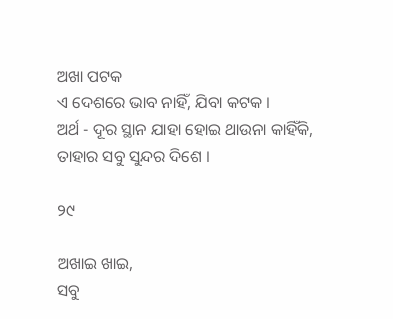ଅଖା ପଟକ
ଏ ଦେଶରେ ଭାବ ନାହିଁ, ଯିବା କଟକ ।
ଅର୍ଥ - ଦୂର ସ୍ଥାନ ଯାହା ହୋଇ ଥାଉନା କାହିଁକି, ତାହାର ସବୁ ସୁନ୍ଦର ଦିଶେ ।

୨୯

ଅଖାଇ ଖାଇ,
ସବୁ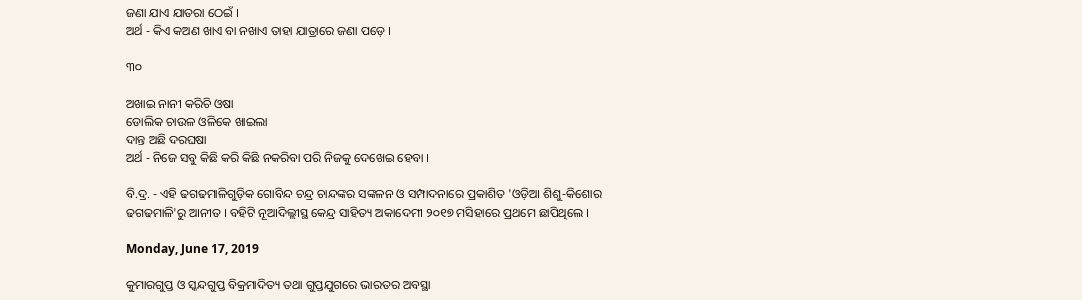ଜଣା ଯାଏ ଯାତରା ଠେଇଁ ।
ଅର୍ଥ - କିଏ କଅଣ ଖାଏ ବା ନଖାଏ ତାହା ଯାତ୍ରାରେ ଜଣା ପଡ଼େ ।

୩୦

ଅଖାଇ ନାନୀ କରିଚି ଓଷା
ଡୋଲିକ ଚାଉଳ ଓଳିକେ ଖାଇଲା
ଦାନ୍ତ ଅଛି ଦରଘଷା
ଅର୍ଥ - ନିଜେ ସବୁ କିଛି କରି କିଛି ନକରିବା ପରି ନିଜକୁ ଦେଖେଇ ହେବା ।

ବି.ଦ୍ର. - ଏହି ଢଗଢମାଳିଗୁଡ଼ିକ ଗୋବିନ୍ଦ ଚନ୍ଦ୍ର ଚାନ୍ଦଙ୍କର ସଙ୍କଳନ ଓ ସମ୍ପାଦନାରେ ପ୍ରକାଶିତ 'ଓଡ଼ିଆ ଶିଶୁ-କିଶୋର ଢଗଢମାଳି'ରୁ ଆନୀତ । ବହିଟି ନୂଆଦିଲ୍ଲୀସ୍ଥ କେନ୍ଦ୍ର ସାହିତ୍ୟ ଅକାଦେମୀ ୨୦୧୭ ମସିହାରେ ପ୍ରଥମେ ଛାପିଥିଲେ ।

Monday, June 17, 2019

କୁମାରଗୁପ୍ତ ଓ ସ୍କନ୍ଦଗୁପ୍ତ ବିକ୍ରମାଦିତ୍ୟ ତଥା ଗୁପ୍ତଯୁଗରେ ଭାରତର ଅବସ୍ଥା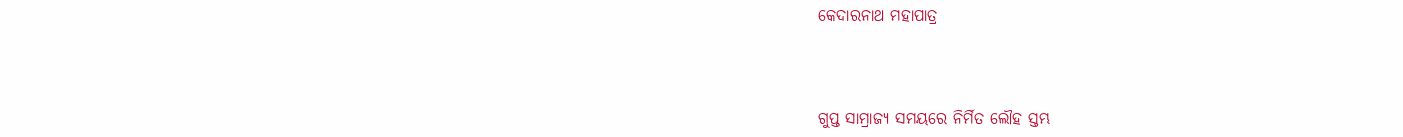କେଦାରନାଥ ମହାପାତ୍ର



ଗୁପ୍ତ ସାମ୍ରାଜ୍ୟ ସମୟରେ ନିର୍ମିତ ଲୌହ ସ୍ତମ୍ଭ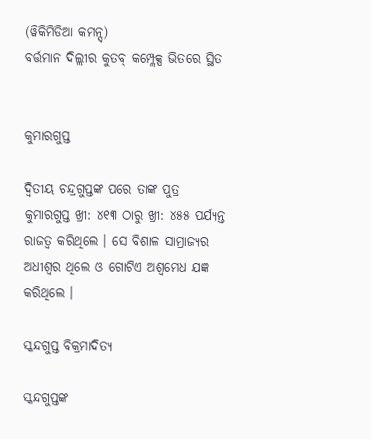(ୱିକିମିଡିଆ କମନ୍ସ୍)
ବର୍ତ୍ତମାନ ଦିଲ୍ଲୀର କୁତବ୍ କମ୍ପ୍ଲେକ୍ସ ଭିତରେ ସ୍ଥିତ


କୁମାରଗୁପ୍ତ

ଦ୍ୱିତୀୟ ଚନ୍ଦ୍ରଗୁପ୍ତଙ୍କ ପରେ ତାଙ୍କ ପୁତ୍ର କୁମାରଗୁପ୍ତ ଖ୍ରୀ: ୪୧୩ ଠାରୁ ଖ୍ରୀ: ୪୫୫ ପର୍ଯ୍ୟନ୍ତ ରାଜତ୍ୱ କରିଥିଲେ । ସେ ବିଶାଳ ସାମ୍ରାଜ୍ୟର ଅଧୀଶ୍ୱର ଥିଲେ ଓ ଗୋଟିଏ ଅଶ୍ୱମେଧ ଯଜ୍ଞ କରିଥିଲେ ।

ସ୍କନ୍ଦଗୁପ୍ତ ବିକ୍ରମାଦିତ୍ୟ

ସ୍କନ୍ଦଗୁପ୍ତଙ୍କ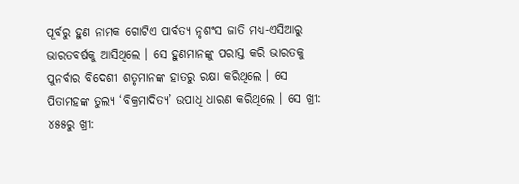ପୂର୍ବରୁ ହୁଣ ନାମକ ଗୋଟିଏ ପାର୍ବତ୍ୟ ନୃଶଂସ ଜାତି ମଧ୍ୟ-ଏସିଆରୁ ଭାରତବର୍ଷକୁ ଆସିଥିଲେ । ସେ ହୁଣମାନଙ୍କୁ ପରାସ୍ତ କରି ଭାରତକୁ ପୁନର୍ବାର ବିଦେଶୀ ଶତୃମାନଙ୍କ ହାତରୁ ରକ୍ଷା କରିଥିଲେ । ସେ ପିତାମହଙ୍କ ତୁଲ୍ୟ ‘ବିକ୍ରମାଦିତ୍ୟ’ ଉପାଧି ଧାରଣ କରିଥିଲେ । ସେ ଖ୍ରୀ: ୪୫୫ରୁ ଖ୍ରୀ: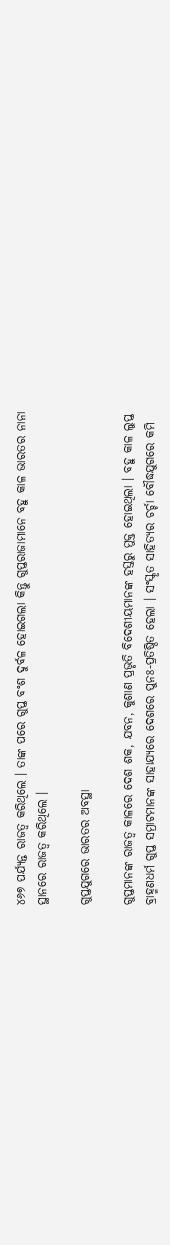୪୬୭ ପର୍ଯ୍ୟନ୍ତ ରାଜତ୍ୱ କରିଥିଲେ । ତାଙ୍କ ପରେ ଗୁପ୍ତ ବଂଶ ଦୁର୍ବଳ ହୋଇଗଲା କିନ୍ତୁ ଗୁପ୍ତରାଜାମାନେ ବହୁ କାଳ ଭାରତର ନାନା ସ୍ଥାନରେ ରାଜତ୍ୱ କରିଥିଲେ ।

ଗୁପ୍ତଯୁଗରେ ଭାରତର ଅବସ୍ଥା

ଗୁପ୍ତମାନଙ୍କ ରାଜତ୍ୱ କାଳରେ ଦେଶ ଶକ, ଯବନ, କୁଶାଣ ପ୍ରଭୃତି ବିଦେଶୀୟମାନଙ୍କ ହସ୍ତରୁ ମୁକ୍ତ ହୋଇଥିଲା । ବହୁ କାଳ ଲୁପ୍ତ ବ୍ରାହ୍ମଣଧର୍ମ ଗୁପ୍ତ ସମ୍ରାଟମାନଙ୍କ ସାହାଯ୍ୟରେ ଦେଶରେ ପୁନଃ-ପ୍ରତିଷ୍ଠିତ ହେଲା । ସଂସ୍କୃତ ସାହିତ୍ୟର ଚର୍ଚ୍ଚା ବୌଦ୍ଧଯୁଗରେ କମି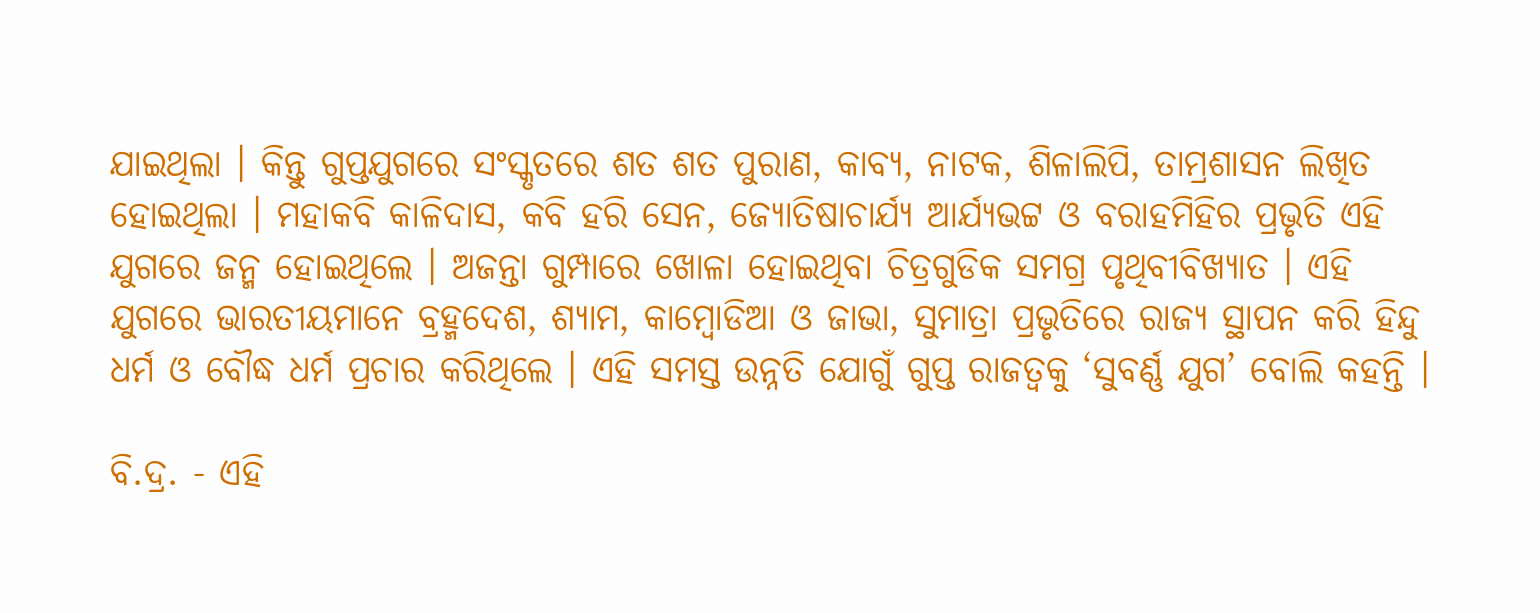ଯାଇଥିଲା । କିନ୍ତୁ ଗୁପ୍ତଯୁଗରେ ସଂସ୍କୃତରେ ଶତ ଶତ ପୁରାଣ, କାବ୍ୟ, ନାଟକ, ଶିଳାଲିପି, ତାମ୍ରଶାସନ ଲିଖିତ ହୋଇଥିଲା । ମହାକବି କାଳିଦାସ, କବି ହରି ସେନ, ଜ୍ୟୋତିଷାଚାର୍ଯ୍ୟ ଆର୍ଯ୍ୟଭଟ୍ଟ ଓ ବରାହମିହିର ପ୍ରଭୃତି ଏହି ଯୁଗରେ ଜନ୍ମ ହୋଇଥିଲେ । ଅଜନ୍ତା ଗୁମ୍ପାରେ ଖୋଳା ହୋଇଥିବା ଚିତ୍ରଗୁଡିକ ସମଗ୍ର ପୃଥିବୀବିଖ୍ୟାତ । ଏହି ଯୁଗରେ ଭାରତୀୟମାନେ ବ୍ରହ୍ମଦେଶ, ଶ୍ୟାମ, କାମ୍ୱୋଡିଆ ଓ ଜାଭା, ସୁମାତ୍ରା ପ୍ରଭୃତିରେ ରାଜ୍ୟ ସ୍ଥାପନ କରି ହିନ୍ଦୁ ଧର୍ମ ଓ ବୌଦ୍ଧ ଧର୍ମ ପ୍ରଚାର କରିଥିଲେ । ଏହି ସମସ୍ତ ଉନ୍ନତି ଯୋଗୁଁ ଗୁପ୍ତ ରାଜତ୍ୱକୁ ‘ସୁବର୍ଣ୍ଣ ଯୁଗ’ ବୋଲି କହନ୍ତି ।

ବି.ଦ୍ର. - ଏହି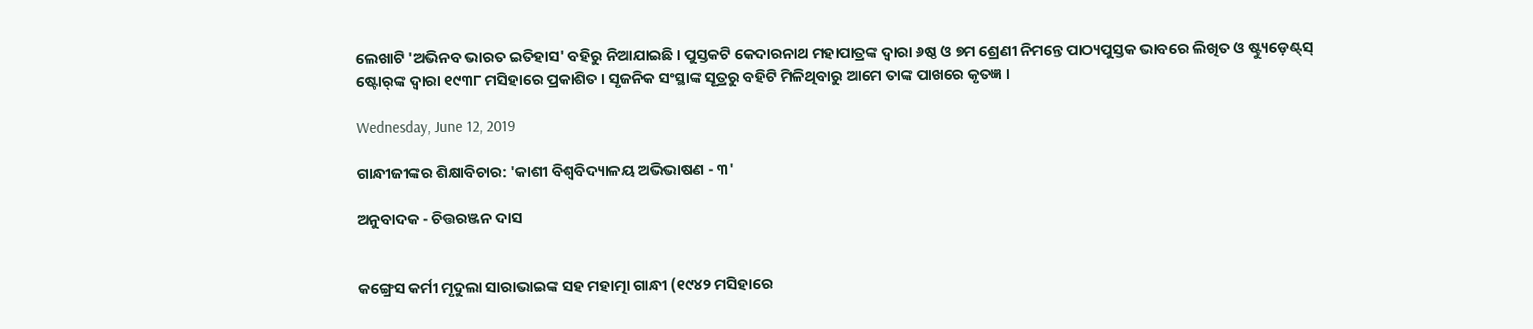ଲେଖାଟି 'ଅଭିନବ ଭାରତ ଇତିହାସ' ବହିରୁ ନିଆଯାଇଛି । ପୁସ୍ତକଟି କେଦାରନାଥ ମହାପାତ୍ରଙ୍କ ଦ୍ୱାରା ୬ଷ୍ଠ ଓ ୭ମ ଶ୍ରେଣୀ ନିମନ୍ତେ ପାଠ୍ୟପୁସ୍ତକ ଭାବରେ ଲିଖିତ ଓ ଷ୍ଟ୍ୟୁଡ଼େଣ୍ଟ୍‌ସ୍ ଷ୍ଟୋର୍‌ଙ୍କ ଦ୍ୱାରା ୧୯୩୮ ମସିହାରେ ପ୍ରକାଶିତ । ସୃଜନିକ ସଂସ୍ଥାଙ୍କ ସୂତ୍ରରୁ ବହିଟି ମିଳିଥିବାରୁ ଆମେ ତାଙ୍କ ପାଖରେ କୃତଜ୍ଞ ।

Wednesday, June 12, 2019

ଗାନ୍ଧୀଜୀଙ୍କର ଶିକ୍ଷାବିଚାର: 'କାଶୀ ବିଶ୍ୱବିଦ୍ୟାଳୟ ଅଭିଭାଷଣ - ୩'

ଅନୁବାଦକ - ଚିତ୍ତରଞ୍ଜନ ଦାସ


କଙ୍ଗ୍ରେସ କର୍ମୀ ମୃଦୁଲା ସାରାଭାଇଙ୍କ ସହ ମହାତ୍ମା ଗାନ୍ଧୀ (୧୯୪୨ ମସିହାରେ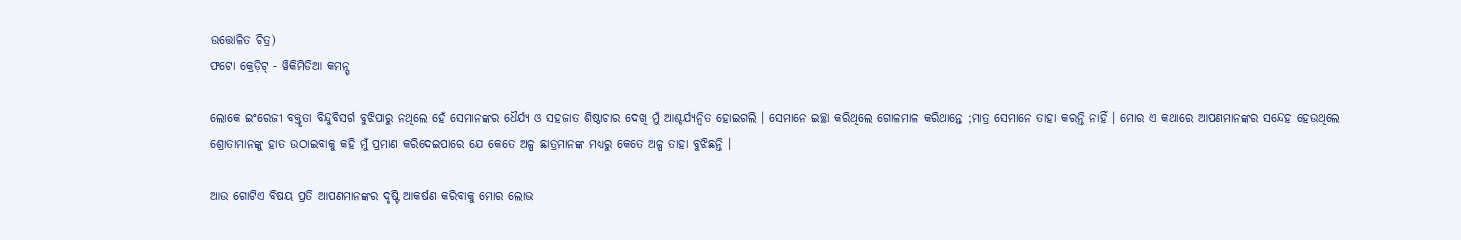ଉତ୍ତୋଳିତ ଚିତ୍ର)
ଫଟୋ କ୍ରେଡ଼ିଟ୍ - ୱିକିମିଡିଆ କମନ୍ସ୍

ଲୋକେ ଇଂରେଜୀ ବକ୍ତୃତା ବିନ୍ଦୁବିସର୍ଗ ବୁଝିପାରୁ ନଥିଲେ ହେଁ ସେମାନଙ୍କର ଧୈର୍ଯ୍ୟ ଓ ସହଜାତ ଶିଷ୍ଠାଚାର ଦେଖି ମୁଁ ଆଶ୍ଚର୍ଯ୍ୟନ୍ୱିତ ହୋଇଗଲି । ସେମାନେ ଇଚ୍ଛା କରିଥିଲେ ଗୋଳମାଳ କରିଥାନ୍ତେ ;ମାତ୍ର ସେମାନେ ତାହା କରନ୍ତି ନାହିଁ । ମୋର ଏ କଥାରେ ଆପଣମାନଙ୍କର ସନ୍ଦେହ ହେଉଥିଲେ ଶ୍ରୋତାମାନଙ୍କୁ ହାତ ଉଠାଇବାକୁ କହି ମୁଁ ପ୍ରମାଣ କରିଦେଇପାରେ ଯେ କେତେ ଅଳ୍ପ ଛାତ୍ରମାନଙ୍କ ମଧ୍ୟରୁ କେତେ ଅଳ୍ପ ତାହା ବୁଝିଛନ୍ତି ।

ଆଉ ଗୋଟିଏ ବିଷୟ ପ୍ରତି ଆପଣମାନଙ୍କର ଦୃଷ୍ଟି ଆକର୍ଷଣ କରିବାକୁ ମୋର ଲୋଭ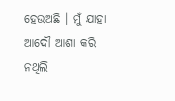ହେଉଅଛି । ମୁଁ ଯାହା ଆଦୌ ଆଶା କରି ନଥିଲି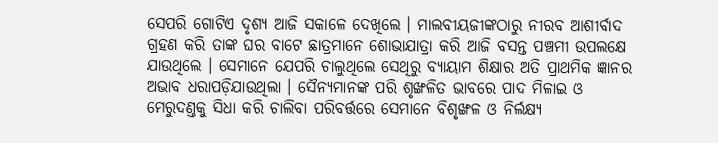ସେପରି ଗୋଟିଏ ଦୃଶ୍ୟ ଆଜି ସକାଳେ ଦେଖିଲେ । ମାଲବୀୟଜୀଙ୍କଠାରୁ ନୀରବ ଆଶୀର୍ବାଦ ଗ୍ରହଣ କରି ତାଙ୍କ ଘର ବାଟେ ଛାତ୍ରମାନେ ଶୋଭାଯାତ୍ରା କରି ଆଜି ବସନ୍ତ ପଞ୍ଚମୀ ଉପଲକ୍ଷେ ଯାଉଥିଲେ । ସେମାନେ ଯେପରି ଚାଲୁଥିଲେ ସେଥିରୁ ବ୍ୟାୟାମ ଶିକ୍ଷାର ଅତି ପ୍ରାଥମିକ ଜ୍ଞାନର ଅଭାବ ଧରାପଡ଼ିଯାଉଥିଲା । ସୈନ୍ୟମାନଙ୍କ ପରି ଶୃଙ୍ଖଳିତ ଭାବରେ ପାଦ ମିଳାଇ ଓ ମେରୁଦଣ୍ତକୁ ସିଧା କରି ଚାଲିବା ପରିବର୍ତ୍ତରେ ସେମାନେ ବିଶୃଙ୍ଖଳ ଓ ନିର୍ଲକ୍ଷ୍ୟ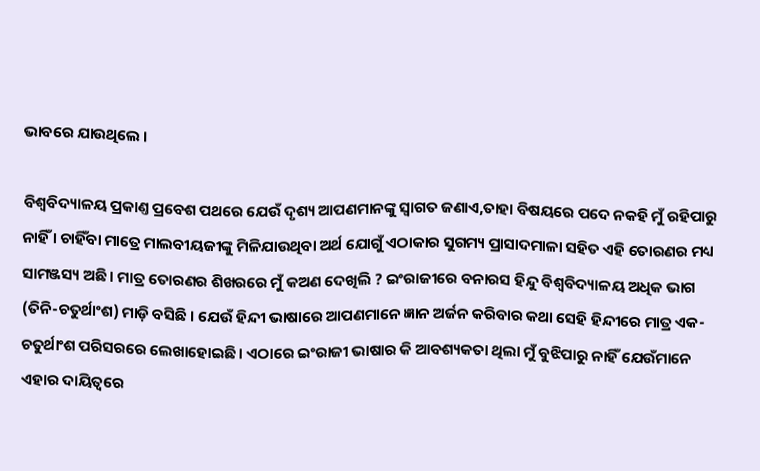ଭାବରେ ଯାଉଥିଲେ ।

ବିଶ୍ୱବିଦ୍ୟାଳୟ ପ୍ରକାଣ୍ତ ପ୍ରବେଶ ପଥରେ ଯେଉଁ ଦୃଶ୍ୟ ଆପଣମାନଙ୍କୁ ସ୍ୱାଗତ ଜଣାଏ,ତାହା ବିଷୟରେ ପଦେ ନକହି ମୁଁ ରହିପାରୁ ନାହିଁ । ଚାହିଁବା ମାତ୍ରେ ମାଲବୀୟଜୀଙ୍କୁ ମିଳିଯାଉଥିବା ଅର୍ଥ ଯୋଗୁଁ ଏଠାକାର ସୁଗମ୍ୟ ପ୍ରାସାଦମାଳା ସହିତ ଏହି ତୋରଣର ମଧ୍ୟ ସାମଞ୍ଜସ୍ୟ ଅଛି । ମାତ୍ର ତୋରଣର ଶିଖରରେ ମୁଁ କଅଣ ଦେଖିଲି ? ଇଂରାଜୀରେ ବନାରସ ହିନ୍ଦୁ ବିଶ୍ୱବିଦ୍ୟାଳୟ ଅଧିକ ଭାଗ (ତିନି-ଚତୁର୍ଥାଂଶ) ମାଡ଼ି ବସିଛି । ଯେଉଁ ହିନ୍ଦୀ ଭାଷାରେ ଆପଣମାନେ ଜ୍ଞାନ ଅର୍ଜନ କରିବାର କଥା ସେହି ହିନ୍ଦୀରେ ମାତ୍ର ଏକ-ଚତୁର୍ଥାଂଶ ପରିସରରେ ଲେଖାହୋଇଛି । ଏଠାରେ ଇଂରାଜୀ ଭାଷାର କି ଆବଶ୍ୟକତା ଥିଲା ମୁଁ ବୁଝିପାରୁ ନାହିଁ ଯେଉଁମାନେ ଏହାର ଦାୟିତ୍ୱରେ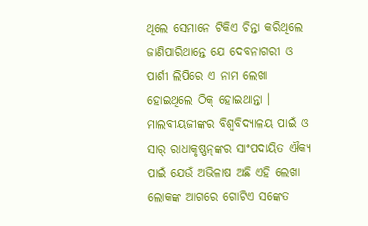ଥିଲେ ସେମାନେ ଟିକିଏ ଚିନ୍ତା କରିଥିଲେ ଜାଣିପାରିଥାନ୍ତେ ଯେ ଦେବନାଗରୀ ଓ ପାର୍ଶୀ ଲିପିରେ ଏ ନାମ ଲେଖା ହୋଇଥିଲେ ଠିକ୍ ହୋଇଥାନ୍ତା । ମାଲବୀୟଜୀଙ୍କର ବିଶ୍ୱବିଦ୍ୟାଳୟ ପାଇଁ ଓ ସାର୍ ରାଧାକୃଷ୍ଣନ୍‌ଙ୍କର ସାଂପଦାୟିତ ଐକ୍ୟ ପାଇଁ ଯେଉଁ ଅଭିଳାଷ ଅଛି ଏହି ଲେଖା ଲୋକଙ୍କ ଆଗରେ ଗୋଟିଏ ସଙ୍କେତ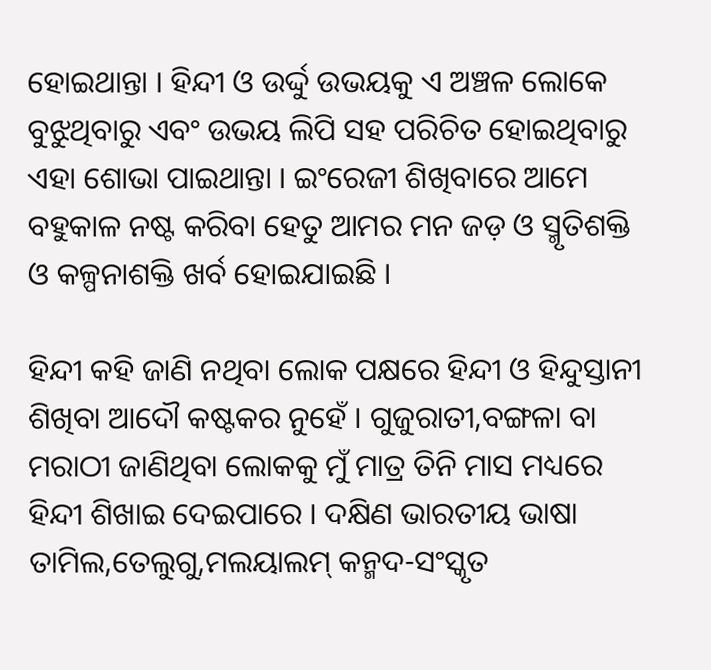ହୋଇଥାନ୍ତା । ହିନ୍ଦୀ ଓ ଉର୍ଦ୍ଦୁ ଉଭୟକୁ ଏ ଅଞ୍ଚଳ ଲୋକେ ବୁଝୁଥିବାରୁ ଏବଂ ଉଭୟ ଲିପି ସହ ପରିଚିତ ହୋଇଥିବାରୁ ଏହା ଶୋଭା ପାଇଥାନ୍ତା । ଇଂରେଜୀ ଶିଖିବାରେ ଆମେ ବହୁକାଳ ନଷ୍ଟ କରିବା ହେତୁ ଆମର ମନ ଜଡ଼ ଓ ସ୍ମୃତିଶକ୍ତି ଓ କଳ୍ପନାଶକ୍ତି ଖର୍ବ ହୋଇଯାଇଛି ।

ହିନ୍ଦୀ କହି ଜାଣି ନଥିବା ଲୋକ ପକ୍ଷରେ ହିନ୍ଦୀ ଓ ହିନ୍ଦୁସ୍ତାନୀ ଶିଖିବା ଆଦୌ କଷ୍ଟକର ନୁହେଁ । ଗୁଜୁରାତୀ,ବଙ୍ଗଳା ବା ମରାଠୀ ଜାଣିଥିବା ଲୋକକୁ ମୁଁ ମାତ୍ର ତିନି ମାସ ମଧ୍ୟରେ ହିନ୍ଦୀ ଶିଖାଇ ଦେଇପାରେ । ଦକ୍ଷିଣ ଭାରତୀୟ ଭାଷା ତାମିଲ,ତେଲୁଗୁ,ମଲୟାଲମ୍ କନ୍ମଦ-ସଂସ୍କୃତ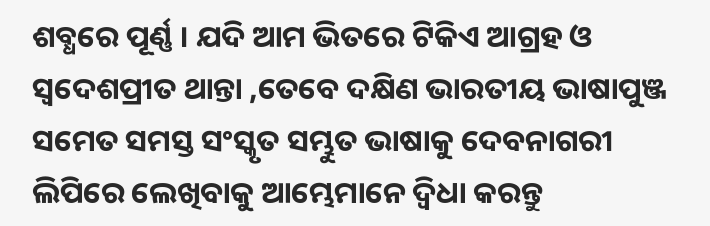ଶବ୍ଧରେ ପୂର୍ଣ୍ଣ । ଯଦି ଆମ ଭିତରେ ଟିକିଏ ଆଗ୍ରହ ଓ ସ୍ୱଦେଶପ୍ରୀତ ଥାନ୍ତା ,ତେବେ ଦକ୍ଷିଣ ଭାରତୀୟ ଭାଷାପୁଞ୍ଜ ସମେତ ସମସ୍ତ ସଂସ୍କୃତ ସମ୍ଭୁତ ଭାଷାକୁ ଦେବନାଗରୀ ଲିପିରେ ଲେଖିବାକୁ ଆମ୍ଭେମାନେ ଦ୍ୱିଧା କରନ୍ତୁ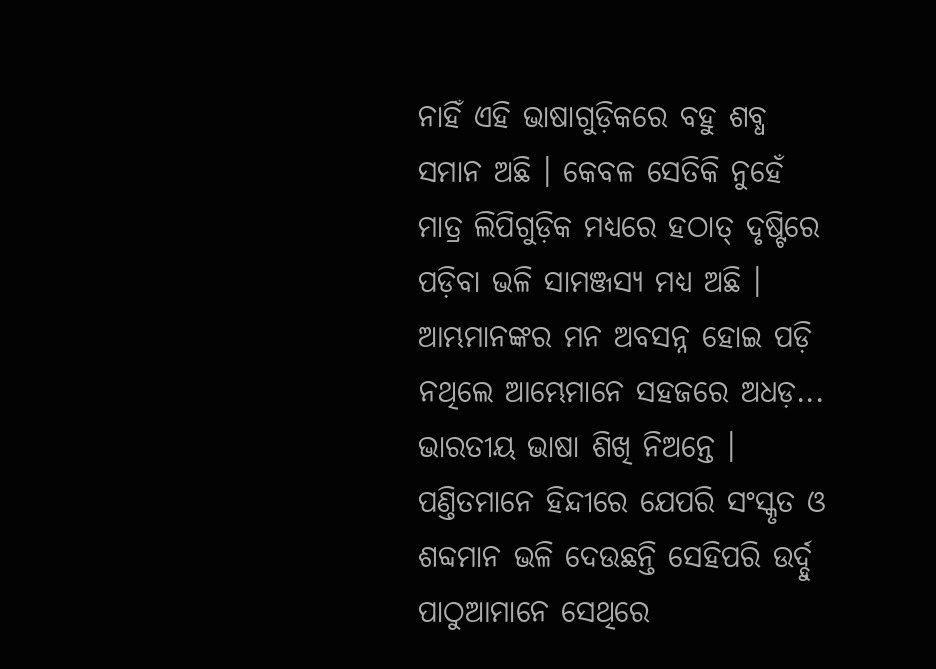ନାହିଁ ଏହି ଭାଷାଗୁଡ଼ିକରେ ବହୁ ଶବ୍ଧ ସମାନ ଅଛି । କେବଳ ସେତିକି ନୁହେଁ ମାତ୍ର ଲିପିଗୁଡ଼ିକ ମଧ୍ୟରେ ହଠାତ୍ ଦୃଷ୍ଟିରେ ପଡ଼ିବା ଭଳି ସାମଞ୍ଜସ୍ୟ ମଧ୍ୟ ଅଛି । ଆମ୍ଭମାନଙ୍କର ମନ ଅବସନ୍ନ ହୋଇ ପଡ଼ି ନଥିଲେ ଆମ୍ଭେମାନେ ସହଜରେ ଅଧଡ଼... ଭାରତୀୟ ଭାଷା ଶିଖି ନିଅନ୍ତେ । ପଣ୍ତିତମାନେ ହିନ୍ଦୀରେ ଯେପରି ସଂସ୍କୃତ ଓ ଶବ୍ଦମାନ ଭଳି ଦେଉଛନ୍ତି ସେହିପରି ଉର୍ଦ୍ଦୁ ପାଠୁଆମାନେ ସେଥିରେ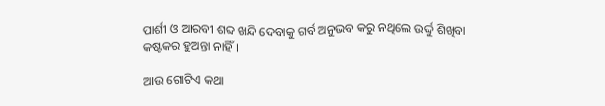ପାର୍ଶୀ ଓ ଆରବୀ ଶବ୍ଦ ଖନ୍ଦି ଦେବାକୁ ଗର୍ବ ଅନୁଭବ କରୁ ନଥିଲେ ଉର୍ଦ୍ଦୁ ଶିଖିବା କଷ୍ଟକର ହୁଅନ୍ତା ନାହିଁ ।

ଆଉ ଗୋଟିଏ କଥା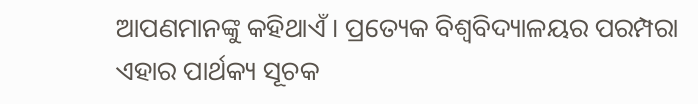ଆପଣମାନଙ୍କୁ କହିଥାଏଁ । ପ୍ରତ୍ୟେକ ବିଶ୍ୱବିଦ୍ୟାଳୟର ପରମ୍ପରା ଏହାର ପାର୍ଥକ୍ୟ ସୂଚକ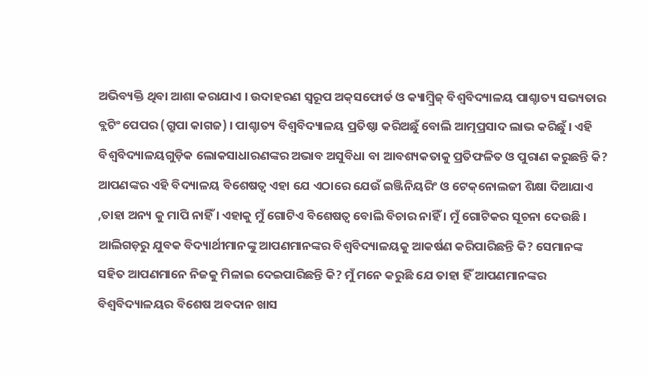ଅଭିବ୍ୟକ୍ତି ଥିବା ଆଶା କରାଯାଏ । ଉଦାହରଣ ସ୍ୱରୂପ ଅକ୍‌ସଫୋର୍ଡ ଓ କ୍ୟାମ୍ୱ୍ରିଜ୍ ବିଶ୍ୱବିଦ୍ୟାଳୟ ପାଶ୍ଚାତ୍ୟ ସଭ୍ୟତାର ବ୍ଲଟିଂ ପେପର (ଗ୍ରୁପା କାଗଜ) । ପାଶ୍ଚାତ୍ୟ ବିଶ୍ୱବିଦ୍ୟାଳୟ ପ୍ରତିଷ୍ଠା କରିଅଛୁଁ ବୋଲି ଆତ୍ମପ୍ରସାଦ ଲାଭ କରିଛୁଁ । ଏହି ବିଶ୍ୱବିଦ୍ୟାଳୟଗୁଡ଼ିକ ଲୋକସାଧାରଣଙ୍କର ଅଭାବ ଅସୁବିଧା ବା ଆବଶ୍ୟକତାକୁ ପ୍ରତିଫଳିତ ଓ ପୁରାଣ କରୁଛନ୍ତି କି? ଆପଣଙ୍କର ଏହି ବିଦ୍ୟାଳୟ ବିଶେଷତ୍ୱ ଏହା ଯେ ଏଠାରେ ଯେଉଁ ଇଞ୍ଜିନିୟରିଂ ଓ ଟେକ୍‌ନୋଲଜୀ ଶିକ୍ଷା ଦିଆଯାଏ ,ତାହା ଅନ୍ୟ କୁ ମାପି ନାହିଁ । ଏହାକୁ ମୁଁ ଗୋଟିଏ ବିଶେଷତ୍ୱ ବୋଲି ବିଚାର ନାହିଁ । ମୁଁ ଗୋଟିକର ସୂଚନା ଦେଉଛି । ଆଲିଗଡ଼ରୁ ଯୁବକ ବିଦ୍ୟାର୍ଥୀମାନଙ୍କୁ ଆପଣମାନଙ୍କର ବିଶ୍ୱବିଦ୍ୟାଳୟକୁ ଆକର୍ଷଣ କରିପାରିଛନ୍ତି କି? ସେମାନଙ୍କ ସହିତ ଆପଣମାନେ ନିଜକୁ ମିଳାଇ ଦେଇପାରିଛନ୍ତି କି? ମୁଁ ମନେ କରୁଛି ଯେ ତାହା ହିଁ ଆପଣମାନଙ୍କର ବିଶ୍ୱବିଦ୍ୟାଳୟର ବିଶେଷ ଅବଦାନ ଖାସ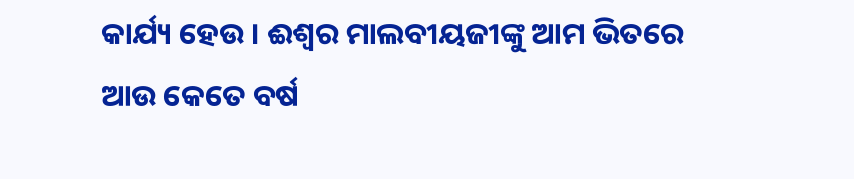କାର୍ଯ୍ୟ ହେଉ । ଈଶ୍ୱର ମାଲବୀୟଜୀଙ୍କୁ ଆମ ଭିତରେ ଆଉ କେତେ ବର୍ଷ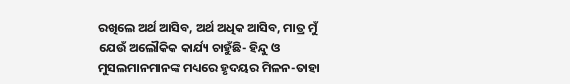ରଖିଲେ ଅର୍ଥ ଆସିବ, ଅର୍ଥ ଅଧିକ ଆସିବ, ମାତ୍ର ମୁଁ ଯେଉଁ ଅଲୌକିକ କାର୍ଯ୍ୟ ଚାହୁଁଛି- ହିନ୍ଦୁ ଓ ମୁସଲମାନମାନଙ୍କ ମଧ୍ୟରେ ହୃଦୟର ମିଳନ-ତାହା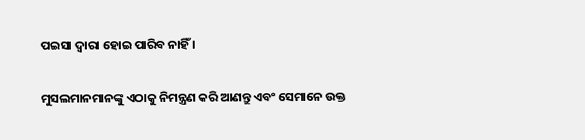ପଇସା ଦ୍ୱାରା ହୋଇ ପାରିବ ନାହିଁ ।

ମୁସଲମାନମାନଙ୍କୁ ଏଠାକୁ ନିମନ୍ତ୍ରଣ କରି ଆଣନ୍ତୁ ଏବଂ ସେମାନେ ଉକ୍ତ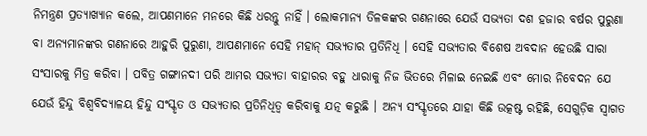ନିମନ୍ତ୍ରଣ ପ୍ରତ୍ୟାଖ୍ୟାନ କଲେ, ଆପଣମାନେ ମନରେ କିଛି ଧରନ୍ତୁ ନାହିଁ । ଲୋକମାନ୍ୟ ତିଳକଙ୍କର ଗଣନାରେ ଯେଉଁ ସଭ୍ୟତା ଦଶ ହଜାର ବର୍ଷର ପୁରୁଣା ବା ଅନ୍ୟମାନଙ୍କର ଗଣନାରେ ଆହୁରି ପୁରୁଣା, ଆପଣମାନେ ସେହି ମହାନ୍ ସଭ୍ୟତାର ପ୍ରତିନିଧି । ସେହି ସଭ୍ୟତାର ବିଶେଷ ଅବଦାନ ହେଉଛି ସାରା ସଂସାରକୁ ମିତ୍ର କରିବା । ପବିତ୍ର ଗଙ୍ଗାନଦୀ ପରି ଆମର ସଭ୍ୟତା ବାହାରର ବହୁ ଧାରାକୁ ନିଜ ଭିତରେ ମିଳାଇ ନେଇଛି ଏବଂ‌ ମୋର ନିବେଦନ ଯେ ଯେଉଁ ହିନ୍ଦୁ ବିଶ୍ୱବିଦ୍ୟାଳୟ ହିନ୍ଦୁ ସଂସ୍କୃତ ଓ ସଭ୍ୟତାର ପ୍ରତିନିଧିତ୍ୱ କରିବାକୁ ଯତ୍ନ କରୁଛି । ଅନ୍ୟ ସଂସ୍କୃତରେ ଯାହା କିଛି ଉତ୍କଷ୍ଟ ରହିଛି, ସେଗୁଡ଼ିକ ସ୍ୱାଗତ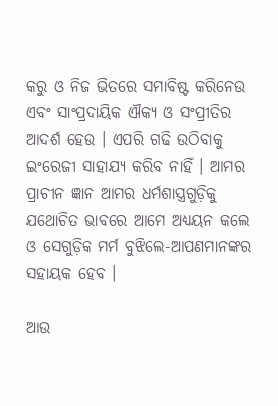କରୁ ଓ ନିଜ ଭିତରେ ସମାବିଷ୍ଟ କରିନେଉ ଏବଂ ସାଂପ୍ରଦାୟିକ ଐକ୍ୟ ଓ ସଂପ୍ରୀତିର ଆଦର୍ଶ ହେଉ । ଏପରି ଗଢି ଉଠିବାକୁ ଇଂରେଜୀ ସାହାଯ୍ୟ କରିବ ନାହିଁ । ଆମର ପ୍ରାଚୀନ ଜ୍ଞାନ ଆମର ଧର୍ମଶାସ୍ତ୍ରଗୁଡ଼ିକୁ ଯଥୋଚିତ ଭାବରେ ଆମେ ଅଧ୍ୟୟନ କଲେ ଓ ସେଗୁଡ଼ିକ ମର୍ମ ବୁଝିଲେ-ଆପଣମାନଙ୍କର ସହାୟକ ହେବ ।

ଆଉ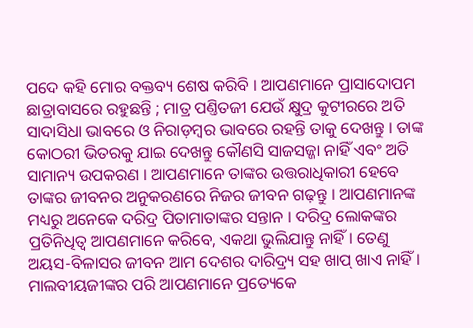ପଦେ କହି ମୋର ବକ୍ତବ୍ୟ ଶେଷ କରିବି । ଆପଣମାନେ ପ୍ରାସାଦୋପମ ଛାତ୍ରାବାସରେ ରହୁଛନ୍ତି ; ମାତ୍ର ପଣ୍ତିତଜୀ ଯେଉଁ କ୍ଷୁଦ୍ର କୁଟୀରରେ ଅତି ସାଦାସିଧା ଭାବରେ ଓ ନିରାଡ଼ମ୍ୱର ଭାବରେ ରହନ୍ତି ତାକୁ ଦେଖନ୍ତୁ । ତାଙ୍କ କୋଠରୀ ଭିତରକୁ ଯାଇ ଦେଖନ୍ତୁ କୌଣସି ସାଜସଜ୍ଜା ନାହିଁ ଏବଂ ଅତି ସାମାନ୍ୟ ଉପକରଣ । ଆପଣମାନେ ତାଙ୍କର ଉତ୍ତରାଧିକାରୀ ହେବେ ତାଙ୍କର ଜୀବନର ଅନୁକରଣରେ ନିଜର ଜୀବନ ଗଢ଼ନ୍ତୁ । ଆପଣମାନଙ୍କ ମଧ୍ୟରୁ ଅନେକେ ଦରିଦ୍ର ପିତାମାତାଙ୍କର ସନ୍ତାନ । ଦରିଦ୍ର ଲୋକଙ୍କର ପ୍ରତିନିଧିତ୍ୱ ଆପଣମାନେ କରିବେ, ଏକଥା ଭୁଲିଯାନ୍ତୁ ନାହିଁ । ତେଣୁ ଅୟସ-ବିଳାସର ଜୀବନ ଆମ ଦେଶର ଦାରିଦ୍ର୍ୟ ସହ ଖାପ୍ ଖାଏ ନାହିଁ । ମାଲବୀୟଜୀଙ୍କର ପରି ଆପଣମାନେ ପ୍ରତ୍ୟେକେ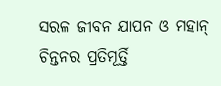ସରଳ ଜୀବନ ଯାପନ ଓ ମହାନ୍ ଚିନ୍ତନର ପ୍ରତିମୂର୍ତ୍ତି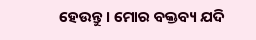ହେଉନ୍ତୁ । ମୋର ବକ୍ତବ୍ୟ ଯଦି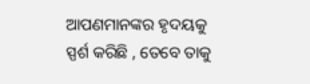ଆପଣମାନଙ୍କର ହୃଦୟକୁ ସ୍ପର୍ଶ କରିଛି , ତେବେ ତାକୁ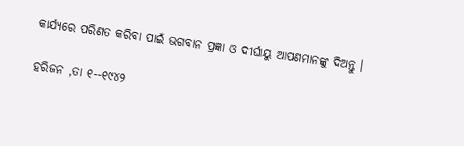କାର୍ଯ୍ୟରେ ପରିଣତ କରିବା ପାଇଁ ଭଗବାନ ପ୍ରଜ୍ଞା ଓ ଦୀର୍ଘାୟୁ ଆପଣମାନଙ୍କୁ ଦିଅନ୍ତୁ ।

ହରିଜନ ,ତା ୧--୧୯୪୨